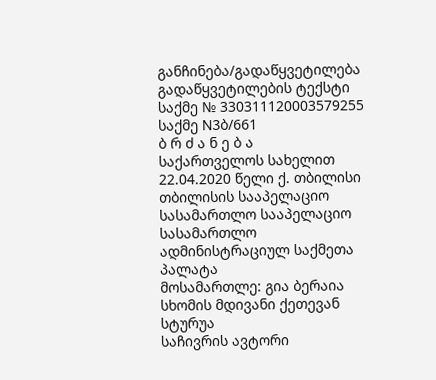განჩინება/გადაწყვეტილება
გადაწყვეტილების ტექსტი
საქმე № 330311120003579255
საქმე N3ბ/661
ბ რ ძ ა ნ ე ბ ა
საქართველოს სახელით
22.04.2020 წელი ქ. თბილისი
თბილისის სააპელაციო სასამართლო სააპელაციო სასამართლო
ადმინისტრაციულ საქმეთა პალატა
მოსამართლე: გია ბერაია
სხომის მდივანი ქეთევან სტურუა
საჩივრის ავტორი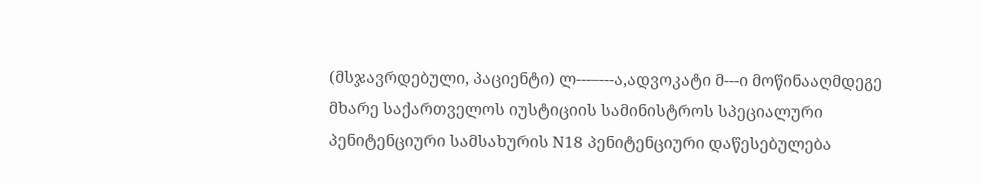(მსჯავრდებული, პაციენტი) ლ---–---ა,ადვოკატი მ---ი მოწინააღმდეგე მხარე საქართველოს იუსტიციის სამინისტროს სპეციალური პენიტენციური სამსახურის N18 პენიტენციური დაწესებულება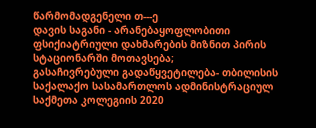წარმომადგენელი თ---ე
დავის საგანი - არანებაყოფლობითი ფსიქიატრიული დახმარების მიზნით პირის სტაციონარში მოთავსება;
გასაჩივრებული გადაწყვეტილება- თბილისის საქალაქო სასამართლოს ადმინისტრაციულ საქმეთა კოლეგიის 2020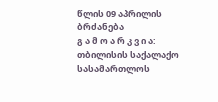წლის 09 აპრილის ბრძანება
გ ა მ ო ა რ კ ვ ი ა:
თბილისის საქალაქო სასამართლოს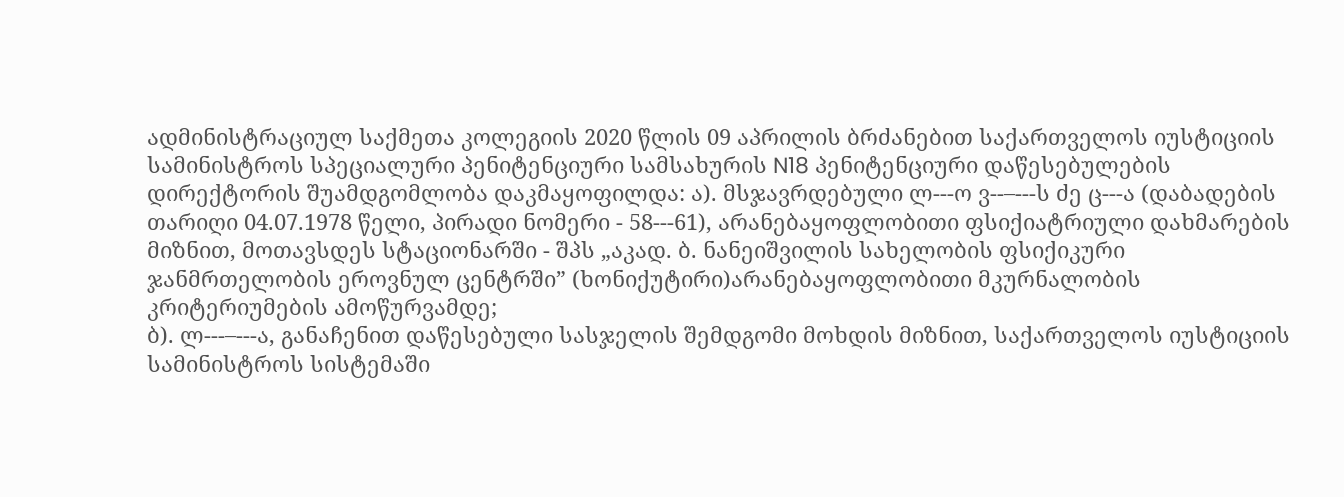ადმინისტრაციულ საქმეთა კოლეგიის 2020 წლის 09 აპრილის ბრძანებით საქართველოს იუსტიციის სამინისტროს სპეციალური პენიტენციური სამსახურის N18 პენიტენციური დაწესებულების დირექტორის შუამდგომლობა დაკმაყოფილდა: ა). მსჯავრდებული ლ---ო ვ--–---ს ძე ც---ა (დაბადების თარიღი 04.07.1978 წელი, პირადი ნომერი - 58---61), არანებაყოფლობითი ფსიქიატრიული დახმარების მიზნით, მოთავსდეს სტაციონარში - შპს „აკად. ბ. ნანეიშვილის სახელობის ფსიქიკური ჯანმრთელობის ეროვნულ ცენტრში” (ხონიქუტირი)არანებაყოფლობითი მკურნალობის კრიტერიუმების ამოწურვამდე;
ბ). ლ---–---ა, განაჩენით დაწესებული სასჯელის შემდგომი მოხდის მიზნით, საქართველოს იუსტიციის სამინისტროს სისტემაში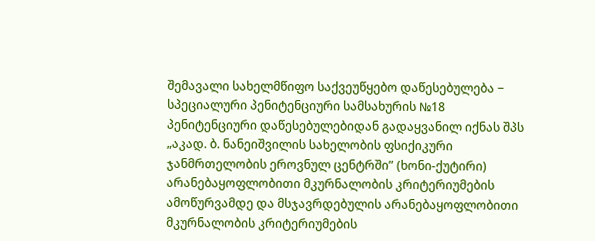შემავალი სახელმწიფო საქვეუწყებო დაწესებულება − სპეციალური პენიტენციური სამსახურის №18 პენიტენციური დაწესებულებიდან გადაყვანილ იქნას შპს „აკად. ბ. ნანეიშვილის სახელობის ფსიქიკური ჯანმრთელობის ეროვნულ ცენტრში” (ხონი-ქუტირი) არანებაყოფლობითი მკურნალობის კრიტერიუმების ამოწურვამდე და მსჯავრდებულის არანებაყოფლობითი მკურნალობის კრიტერიუმების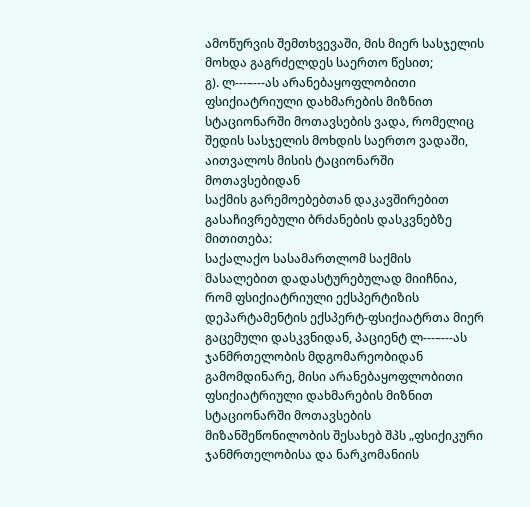ამოწურვის შემთხვევაში, მის მიერ სასჯელის მოხდა გაგრძელდეს საერთო წესით;
გ). ლ---–---ას არანებაყოფლობითი ფსიქიატრიული დახმარების მიზნით სტაციონარში მოთავსების ვადა, რომელიც შედის სასჯელის მოხდის საერთო ვადაში, აითვალოს მისის ტაციონარში მოთავსებიდან
საქმის გარემოებებთან დაკავშირებით
გასაჩივრებული ბრძანების დასკვნებზე მითითება:
საქალაქო სასამართლომ საქმის მასალებით დადასტურებულად მიიჩნია, რომ ფსიქიატრიული ექსპერტიზის დეპარტამენტის ექსპერტ-ფსიქიატრთა მიერ გაცემული დასკვნიდან, პაციენტ ლ---–---ას ჯანმრთელობის მდგომარეობიდან გამომდინარე, მისი არანებაყოფლობითი ფსიქიატრიული დახმარების მიზნით სტაციონარში მოთავსების მიზანშეწონილობის შესახებ შპს „ფსიქიკური ჯანმრთელობისა და ნარკომანიის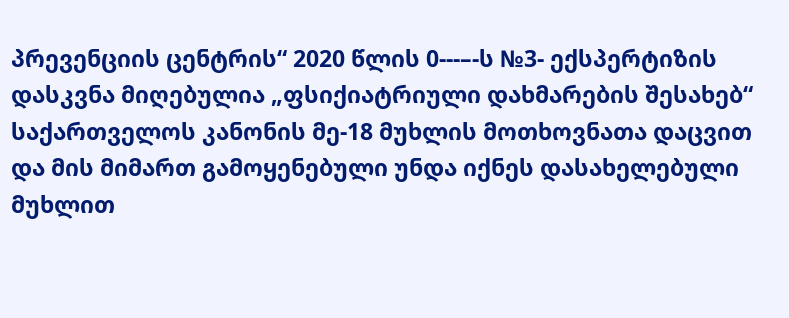პრევენციის ცენტრის“ 2020 წლის 0---–-ს №3- ექსპერტიზის დასკვნა მიღებულია „ფსიქიატრიული დახმარების შესახებ“ საქართველოს კანონის მე-18 მუხლის მოთხოვნათა დაცვით და მის მიმართ გამოყენებული უნდა იქნეს დასახელებული მუხლით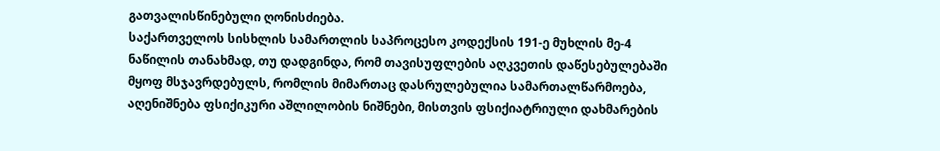გათვალისწინებული ღონისძიება.
საქართველოს სისხლის სამართლის საპროცესო კოდექსის 191-ე მუხლის მე-4 ნაწილის თანახმად, თუ დადგინდა, რომ თავისუფლების აღკვეთის დაწესებულებაში მყოფ მსჯავრდებულს, რომლის მიმართაც დასრულებულია სამართალწარმოება, აღენიშნება ფსიქიკური აშლილობის ნიშნები, მისთვის ფსიქიატრიული დახმარების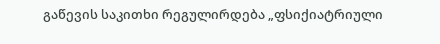გაწევის საკითხი რეგულირდება „ფსიქიატრიული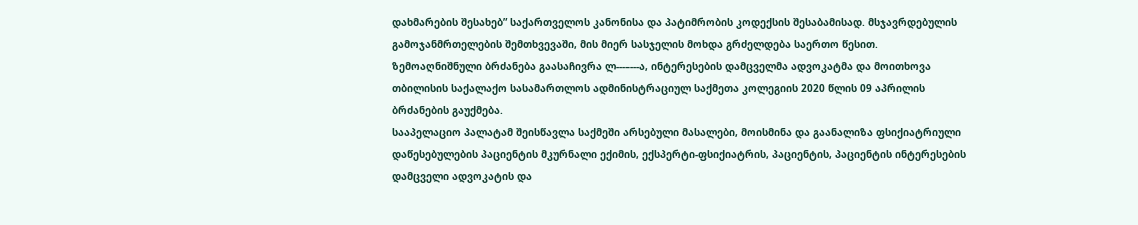დახმარების შესახებ” საქართველოს კანონისა და პატიმრობის კოდექსის შესაბამისად. მსჯავრდებულის გამოჯანმრთელების შემთხვევაში, მის მიერ სასჯელის მოხდა გრძელდება საერთო წესით.
ზემოაღნიშნული ბრძანება გაასაჩივრა ლ---–---ა, ინტერესების დამცველმა ადვოკატმა და მოითხოვა თბილისის საქალაქო სასამართლოს ადმინისტრაციულ საქმეთა კოლეგიის 2020 წლის 09 აპრილის ბრძანების გაუქმება.
სააპელაციო პალატამ შეისწავლა საქმეში არსებული მასალები, მოისმინა და გაანალიზა ფსიქიატრიული დაწესებულების პაციენტის მკურნალი ექიმის, ექსპერტი-ფსიქიატრის, პაციენტის, პაციენტის ინტერესების დამცველი ადვოკატის და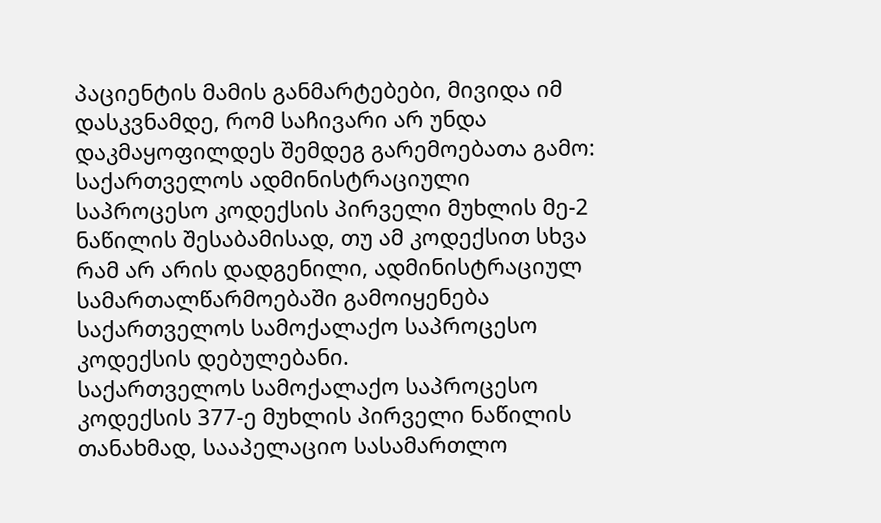პაციენტის მამის განმარტებები, მივიდა იმ დასკვნამდე, რომ საჩივარი არ უნდა დაკმაყოფილდეს შემდეგ გარემოებათა გამო:
საქართველოს ადმინისტრაციული საპროცესო კოდექსის პირველი მუხლის მე-2 ნაწილის შესაბამისად, თუ ამ კოდექსით სხვა რამ არ არის დადგენილი, ადმინისტრაციულ სამართალწარმოებაში გამოიყენება საქართველოს სამოქალაქო საპროცესო კოდექსის დებულებანი.
საქართველოს სამოქალაქო საპროცესო კოდექსის 377-ე მუხლის პირველი ნაწილის თანახმად, სააპელაციო სასამართლო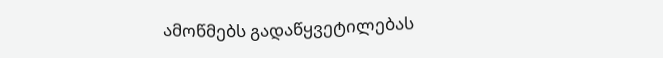ამოწმებს გადაწყვეტილებას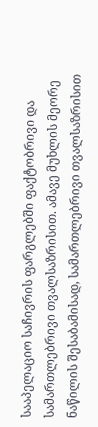სააპელაციო საჩივრის ფარგლებში ფაქტობრივი და სამართლებრივი თვალსაზრისით. ამავე მუხლის მეორე ნაწილის შესაბამისად, სამართლებრივი თვალსაზრისით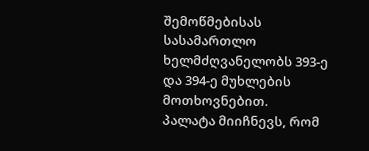შემოწმებისას სასამართლო ხელმძღვანელობს 393-ე და 394-ე მუხლების მოთხოვნებით.
პალატა მიიჩნევს, რომ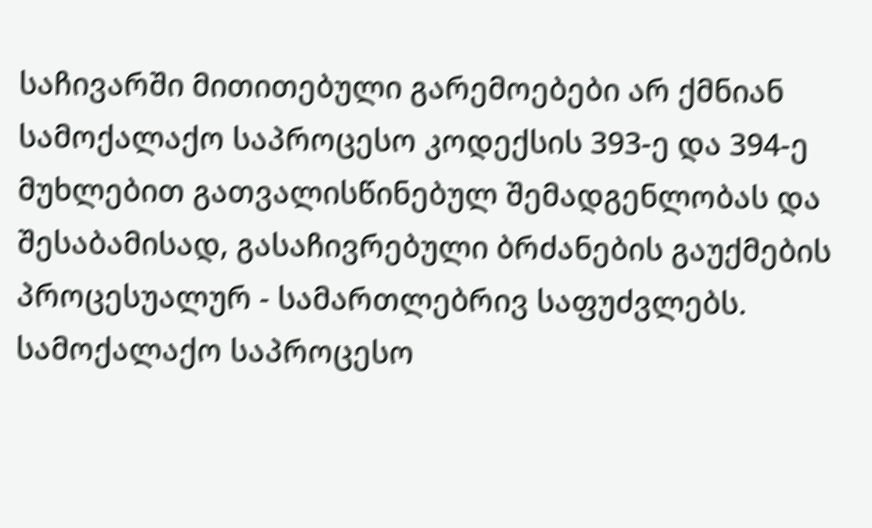საჩივარში მითითებული გარემოებები არ ქმნიან სამოქალაქო საპროცესო კოდექსის 393-ე და 394-ე მუხლებით გათვალისწინებულ შემადგენლობას და შესაბამისად, გასაჩივრებული ბრძანების გაუქმების პროცესუალურ - სამართლებრივ საფუძვლებს.
სამოქალაქო საპროცესო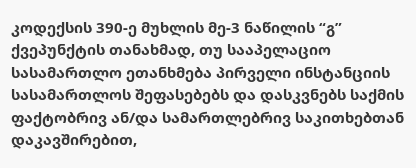კოდექსის 390-ე მუხლის მე-3 ნაწილის “გ” ქვეპუნქტის თანახმად, თუ სააპელაციო სასამართლო ეთანხმება პირველი ინსტანციის სასამართლოს შეფასებებს და დასკვნებს საქმის ფაქტობრივ ან/და სამართლებრივ საკითხებთან დაკავშირებით,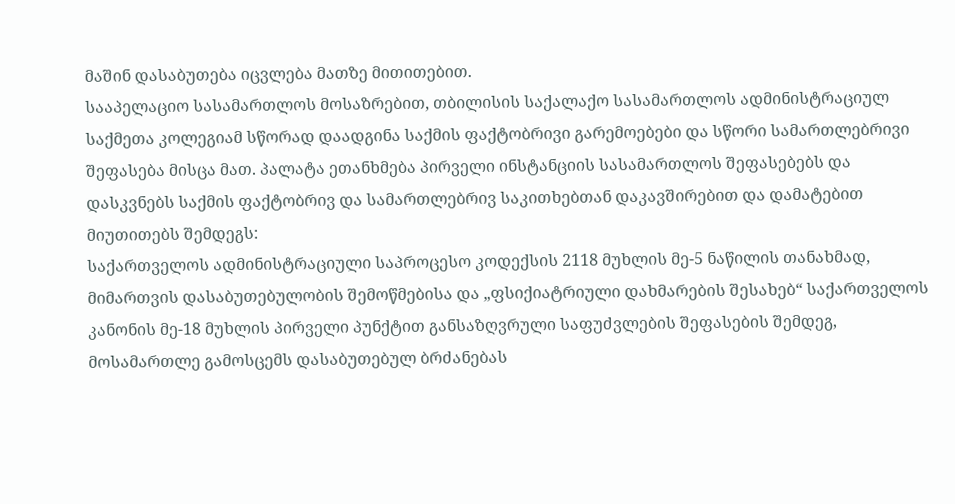მაშინ დასაბუთება იცვლება მათზე მითითებით.
სააპელაციო სასამართლოს მოსაზრებით, თბილისის საქალაქო სასამართლოს ადმინისტრაციულ საქმეთა კოლეგიამ სწორად დაადგინა საქმის ფაქტობრივი გარემოებები და სწორი სამართლებრივი შეფასება მისცა მათ. პალატა ეთანხმება პირველი ინსტანციის სასამართლოს შეფასებებს და დასკვნებს საქმის ფაქტობრივ და სამართლებრივ საკითხებთან დაკავშირებით და დამატებით მიუთითებს შემდეგს:
საქართველოს ადმინისტრაციული საპროცესო კოდექსის 2118 მუხლის მე-5 ნაწილის თანახმად, მიმართვის დასაბუთებულობის შემოწმებისა და „ფსიქიატრიული დახმარების შესახებ“ საქართველოს კანონის მე-18 მუხლის პირველი პუნქტით განსაზღვრული საფუძვლების შეფასების შემდეგ, მოსამართლე გამოსცემს დასაბუთებულ ბრძანებას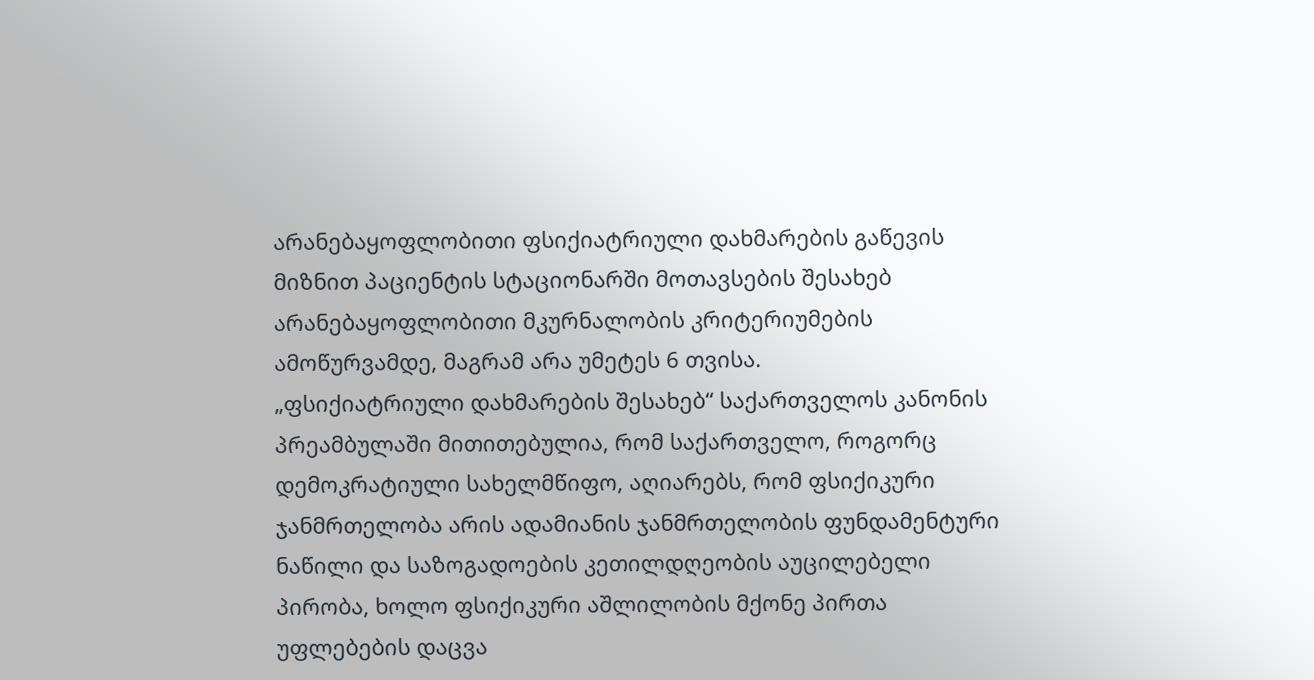არანებაყოფლობითი ფსიქიატრიული დახმარების გაწევის მიზნით პაციენტის სტაციონარში მოთავსების შესახებ არანებაყოფლობითი მკურნალობის კრიტერიუმების ამოწურვამდე, მაგრამ არა უმეტეს 6 თვისა.
„ფსიქიატრიული დახმარების შესახებ“ საქართველოს კანონის პრეამბულაში მითითებულია, რომ საქართველო, როგორც დემოკრატიული სახელმწიფო, აღიარებს, რომ ფსიქიკური ჯანმრთელობა არის ადამიანის ჯანმრთელობის ფუნდამენტური ნაწილი და საზოგადოების კეთილდღეობის აუცილებელი პირობა, ხოლო ფსიქიკური აშლილობის მქონე პირთა უფლებების დაცვა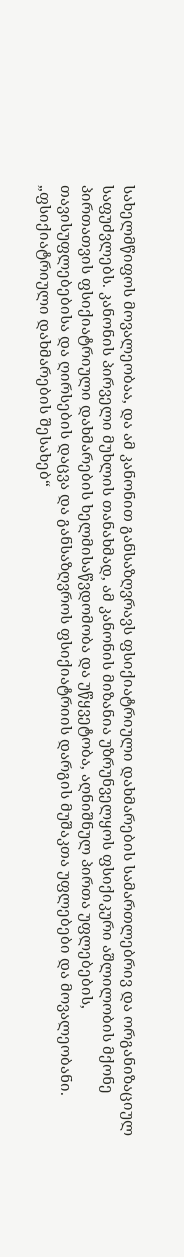სახელმწიფოს მოვალეობაა, და ამ კანონით განსაზღვრავს ფსიქიატრიული დახმარების სამართლებრივ და ორგანიზაციულ საფუძვლებს. კანონის პირველი მუხლის თანახმად, ამ კანონის მიზანია უზრუნველყოს ფსიქიკური აშლილობის მქონე პირთათვის ფსიქიატრიული დახმარების ხელმისაწვდომობა და უწყვეტობა, აღნიშნულ პირთა უფლებების, თავისუფლებებისა და ღირსების დაცვა და განსაზღვროს ფსიქიატრიის დარგის მუშაკთა უფლებები და მოვალეობანი.
„ფსიქიატრიული დახმარების შესახებ“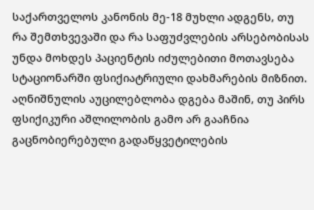საქართველოს კანონის მე-18 მუხლი ადგენს, თუ რა შემთხვევაში და რა საფუძვლების არსებობისას უნდა მოხდეს პაციენტის იძულებითი მოთავსება სტაციონარში ფსიქიატრიული დახმარების მიზნით. აღნიშნულის აუცილებლობა დგება მაშინ, თუ პირს ფსიქიკური აშლილობის გამო არ გააჩნია გაცნობიერებული გადაწყვეტილების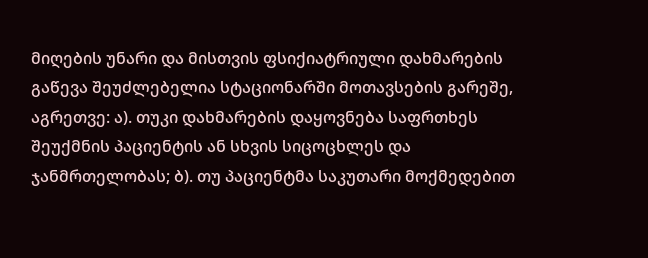მიღების უნარი და მისთვის ფსიქიატრიული დახმარების გაწევა შეუძლებელია სტაციონარში მოთავსების გარეშე, აგრეთვე: ა). თუკი დახმარების დაყოვნება საფრთხეს შეუქმნის პაციენტის ან სხვის სიცოცხლეს და ჯანმრთელობას; ბ). თუ პაციენტმა საკუთარი მოქმედებით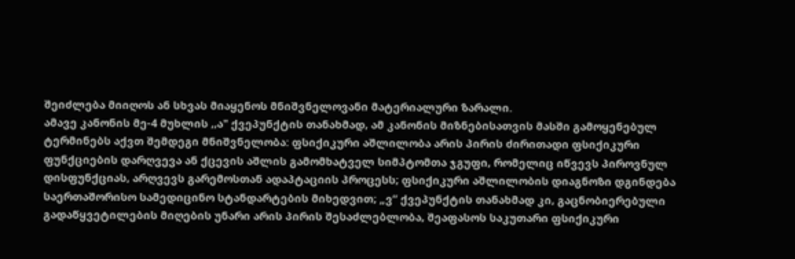შეიძლება მიიღოს ან სხვას მიაყენოს მნიშვნელოვანი მატერიალური ზარალი.
ამავე კანონის მე-4 მუხლის ,,ა" ქვეპუნქტის თანახმად, ამ კანონის მიზნებისათვის მასში გამოყენებულ ტერმინებს აქვთ შემდეგი მნიშვნელობა: ფსიქიკური აშლილობა არის პირის ძირითადი ფსიქიკური ფუნქციების დარღვევა ან ქცევის აშლის გამომხატველ სიმპტომთა ჯგუფი, რომელიც იწვევს პიროვნულ დისფუნქციას, არღვევს გარემოსთან ადაპტაციის პროცესს; ფსიქიკური აშლილობის დიაგნოზი დგინდება საერთაშორისო სამედიცინო სტანდარტების მიხედვით; „ვ“ ქვეპუნქტის თანახმად კი, გაცნობიერებული გადაწყვეტილების მიღების უნარი არის პირის შესაძლებლობა, შეაფასოს საკუთარი ფსიქიკური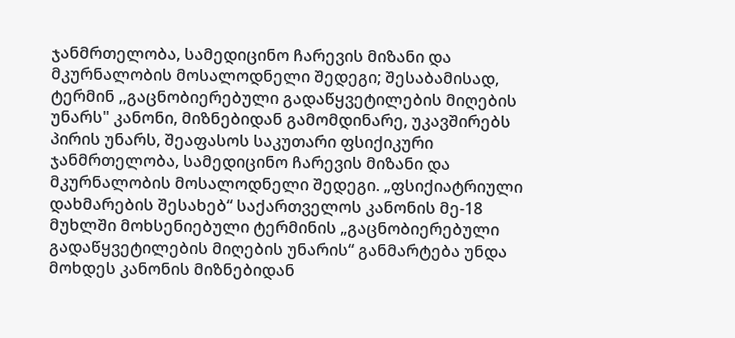ჯანმრთელობა, სამედიცინო ჩარევის მიზანი და მკურნალობის მოსალოდნელი შედეგი; შესაბამისად, ტერმინ ,,გაცნობიერებული გადაწყვეტილების მიღების უნარს" კანონი, მიზნებიდან გამომდინარე, უკავშირებს პირის უნარს, შეაფასოს საკუთარი ფსიქიკური ჯანმრთელობა, სამედიცინო ჩარევის მიზანი და მკურნალობის მოსალოდნელი შედეგი. „ფსიქიატრიული დახმარების შესახებ“ საქართველოს კანონის მე-18 მუხლში მოხსენიებული ტერმინის „გაცნობიერებული გადაწყვეტილების მიღების უნარის“ განმარტება უნდა მოხდეს კანონის მიზნებიდან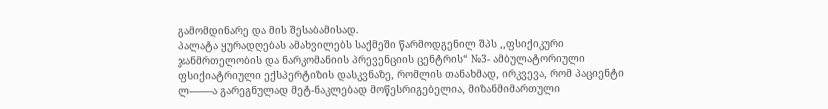გამომდინარე და მის შესაბამისად.
პალატა ყურადღებას ამახვილებს საქმეში წარმოდგენილ შპს ,,ფსიქიკური ჯანმრთელობის და ნარკომანიის პრევენციის ცენტრის“ №3- ამბულატორიული ფსიქიატრიული ექსპერტიზის დასკვნაზე, რომლის თანახმად, ირკვევა, რომ პაციენტი ლ---–---ა გარეგნულად მეტ-ნაკლებად მოწესრიგებელია, მიზანმიმართული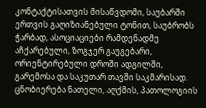კონტაქტისათვის მისაწვდომი, საუბარში ერთვის გაღიზიანებული ტონით, საუბრობს ჭარბად, ასოციაციები რამდენადმე აჩქარებული, ზოგჯერ გაუგებარი, ორიენტირებული დროში ადგილში, გარემოსა და საკუთარ თავში საკმარისად. ცნობიერება ნათელი, აღქმის, პათოლოგიის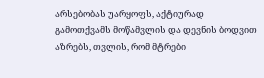არსებობას უარყოფს, აქტიურად გამოთქვამს მოწამვლის და დევნის ბოდვით აზრებს, თვლის, რომ მტრები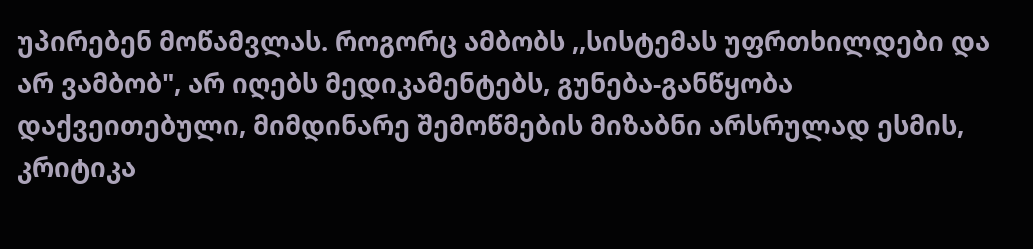უპირებენ მოწამვლას. როგორც ამბობს ,,სისტემას უფრთხილდები და არ ვამბობ", არ იღებს მედიკამენტებს, გუნება-განწყობა დაქვეითებული, მიმდინარე შემოწმების მიზაბნი არსრულად ესმის, კრიტიკა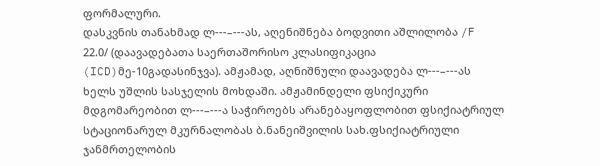ფორმალური.
დასკვნის თანახმად ლ---–---ას, აღენიშნება ბოდვითი აშლილობა /F 22.0/ (დაავადებათა საერთაშორისო კლასიფიკაცია (ICD)მე-10გადასინჯვა). ამჟამად, აღნიშნული დაავადება ლ---–---ას ხელს უშლის სასჯელის მოხდაში. ამჟამინდელი ფსიქიკური მდგომარეობით ლ---–---ა საჭიროებს არანებაყოფლობით ფსიქიატრიულ სტაციონარულ მკურნალობას ბ.ნანეიშვილის სახ.ფსიქიატრიული ჯანმრთელობის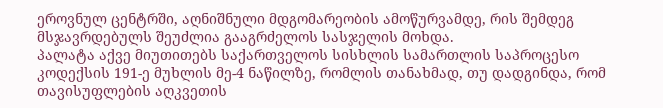ეროვნულ ცენტრში, აღნიშნული მდგომარეობის ამოწურვამდე, რის შემდეგ მსჯავრდებულს შეუძლია გააგრძელოს სასჯელის მოხდა.
პალატა აქვე მიუთითებს საქართველოს სისხლის სამართლის საპროცესო კოდექსის 191-ე მუხლის მე-4 ნაწილზე, რომლის თანახმად, თუ დადგინდა, რომ თავისუფლების აღკვეთის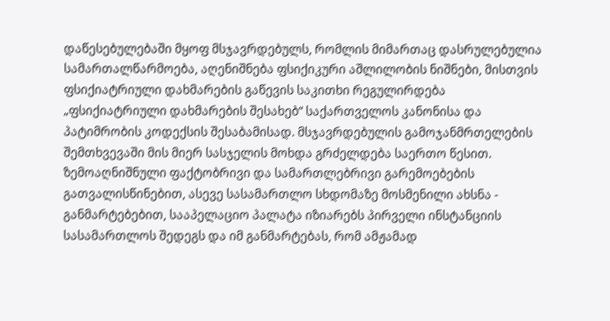დაწესებულებაში მყოფ მსჯავრდებულს, რომლის მიმართაც დასრულებულია სამართალწარმოება, აღენიშნება ფსიქიკური აშლილობის ნიშნები, მისთვის ფსიქიატრიული დახმარების გაწევის საკითხი რეგულირდება „ფსიქიატრიული დახმარების შესახებ“ საქართველოს კანონისა და პატიმრობის კოდექსის შესაბამისად. მსჯავრდებულის გამოჯანმრთელების შემთხვევაში მის მიერ სასჯელის მოხდა გრძელდება საერთო წესით.
ზემოაღნიშნული ფაქტობრივი და სამართლებრივი გარემოებების გათვალისწინებით, ასევე სასამართლო სხდომაზე მოსმენილი ახსნა - განმარტებებით, სააპელაციო პალატა იზიარებს პირველი ინსტანციის სასამართლოს შედეგს და იმ განმარტებას, რომ ამჟამად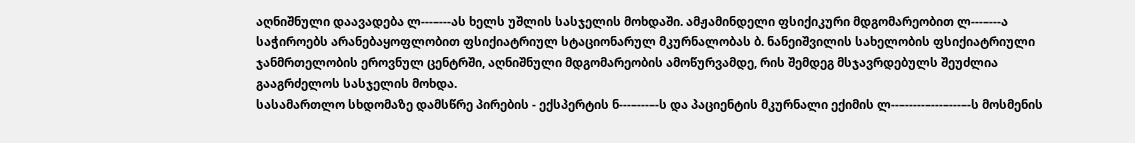აღნიშნული დაავადება ლ---–---ას ხელს უშლის სასჯელის მოხდაში. ამჟამინდელი ფსიქიკური მდგომარეობით ლ---–---ა საჭიროებს არანებაყოფლობით ფსიქიატრიულ სტაციონარულ მკურნალობას ბ. ნანეიშვილის სახელობის ფსიქიატრიული ჯანმრთელობის ეროვნულ ცენტრში, აღნიშნული მდგომარეობის ამოწურვამდე, რის შემდეგ მსჯავრდებულს შეუძლია გააგრძელოს სასჯელის მოხდა.
სასამართლო სხდომაზე დამსწრე პირების - ექსპერტის ნ---–---–-ს და პაციენტის მკურნალი ექიმის ლ--–-----–---–---–-ს მოსმენის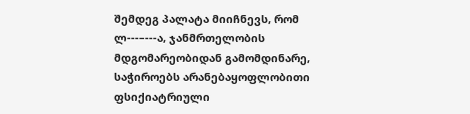შემდეგ პალატა მიიჩნევს, რომ ლ---–---ა, ჯანმრთელობის მდგომარეობიდან გამომდინარე, საჭიროებს არანებაყოფლობითი ფსიქიატრიული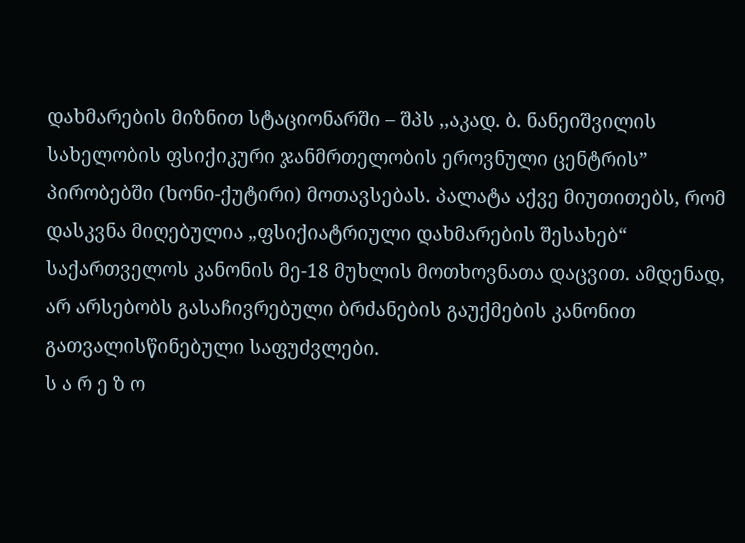დახმარების მიზნით სტაციონარში – შპს ,,აკად. ბ. ნანეიშვილის სახელობის ფსიქიკური ჯანმრთელობის ეროვნული ცენტრის” პირობებში (ხონი-ქუტირი) მოთავსებას. პალატა აქვე მიუთითებს, რომ დასკვნა მიღებულია „ფსიქიატრიული დახმარების შესახებ“ საქართველოს კანონის მე-18 მუხლის მოთხოვნათა დაცვით. ამდენად, არ არსებობს გასაჩივრებული ბრძანების გაუქმების კანონით გათვალისწინებული საფუძვლები.
ს ა რ ე ზ ო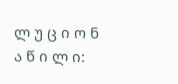ლ უ ც ი ო ნ ა წ ი ლ ი: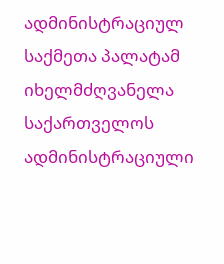ადმინისტრაციულ საქმეთა პალატამ იხელმძღვანელა საქართველოს ადმინისტრაციული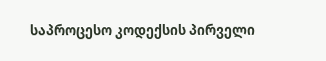საპროცესო კოდექსის პირველი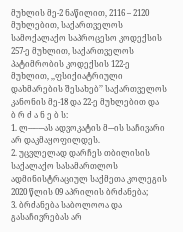მუხლის მე-2 ნაწილით, 2116 – 2120 მუხლებით, საქართველოს სამოქალაქო საპროცესო კოდექსის 257-ე მუხლით, საქართველოს პატიმრობის კოდექსის 122-ე მუხლით, ,,ფსიქიატრიული დახმარების შესახებ’’ საქართველოს კანონის მე-18 და 22-ე მუხლებით და
ბ რ ძ ა ნ ე ბ ს:
1. ლ---–---ას ადვოკატის მ---ის საჩივარი არ დაკმაყოფილდეს.
2. უცვლელად დარჩეს თბილისის საქალაქო სასამართლოს ადმინისტრაციულ საქმეთა კოლეგის 2020 წლის 09 აპრილის ბრძანება;
3. ბრძანება საბოლოოა და გასაჩივრებას არ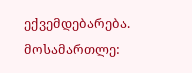ექვემდებარება.
მოსამართლე: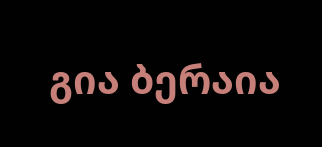გია ბერაია